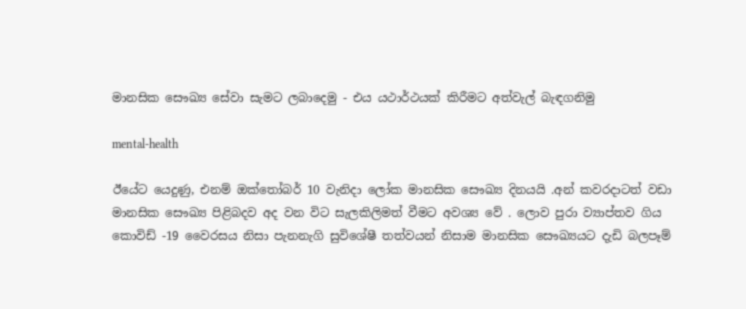මානසික සෞඛ්‍ය සේවා සැමට ලබාදෙමු - එය යථාර්ථයක් කිරීමට අත්වැල් බැඳගනිමු

mental-health

ඊයේට යෙදුණු, එනම් ඔක්තෝබර් 10 වැනිදා ලෝක මානසික සෞඛ්‍ය දිනයයි .අන් කවරදාටත් වඩා මානසික සෞඛ්‍ය පිළිබදව අද වන විට සැලකිලිමත් වීමට අවශ්‍ය වේ . ලොව පුරා ව්‍යාප්තව ගිය කොවිඩ් -19 වෛරසය නිසා පැනනැගි සුවිශේෂී තත්වයන් නිසාම මානසික සෞඛ්‍යයට දැඩි බලපෑම්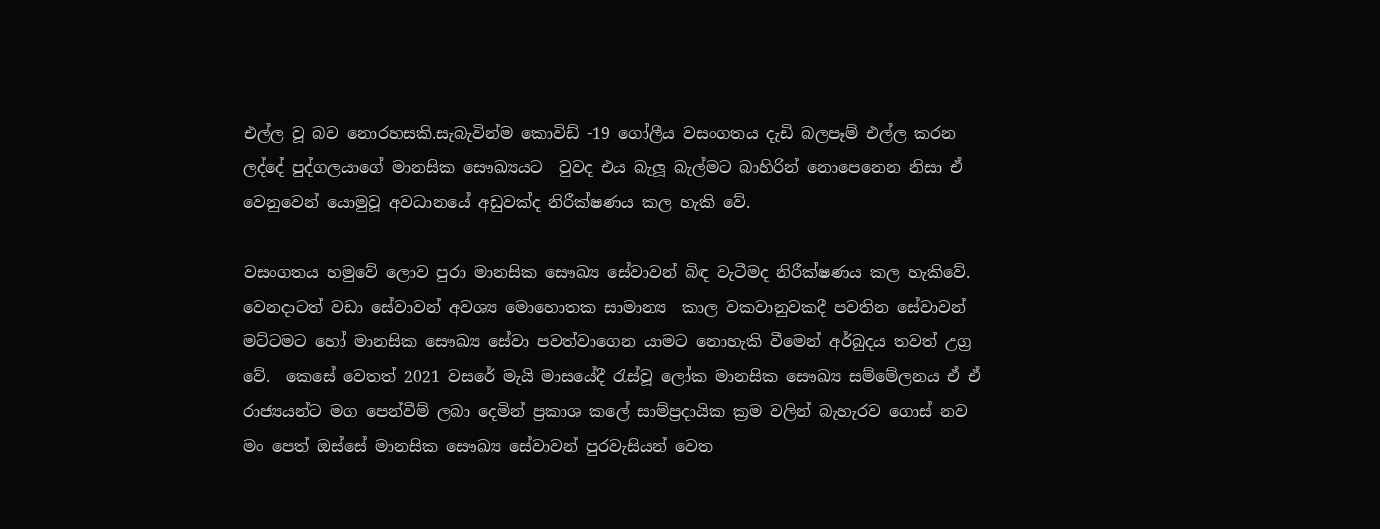එල්ල වූ බව නොරහසකි.සැබැවින්ම කොවිඩ් -19 ගෝලීය වසංගතය දැඩි බලපෑම් එල්ල කරන ලද්දේ පුද්ගලයාගේ මානසික සෞඛ්‍යයට  වුවද එය බැලූ බැල්මට බාහිරින් නොපෙනෙන නිසා ඒ වෙනුවෙන් යොමුවූ අවධානයේ අඩුවක්ද නිරීක්ෂණය කල හැකි වේ.

වසංගතය හමුවේ ලොව පුරා මානසික සෞඛ්‍ය සේවාවන් බිඳ වැටීමද නිරීක්ෂණය කල හැකිවේ. වෙනදාටත් වඩා සේවාවන් අවශ්‍ය මොහොතක සාමාන්‍ය  කාල වකවානුවකදී පවතින සේවාවන් මට්ටමට හෝ මානසික සෞඛ්‍ය සේවා පවත්වාගෙන යාමට නොහැකි වීමෙන් අර්බුදය තවත් උග්‍ර වේ.  කෙසේ වෙතත් 2021 වසරේ මැයි මාසයේදී රැස්වූ ලෝක මානසික සෞඛ්‍ය සම්මේලනය ඒ ඒ රාජ්‍යයන්ට මග පෙන්වීම් ලබා දෙමින් ප්‍රකාශ කලේ සාම්ප්‍රදායික ක්‍රම වලින් බැහැරව ගොස් නව මං පෙත් ඔස්සේ මානසික සෞඛ්‍ය සේවාවන් පුරවැසියන් වෙත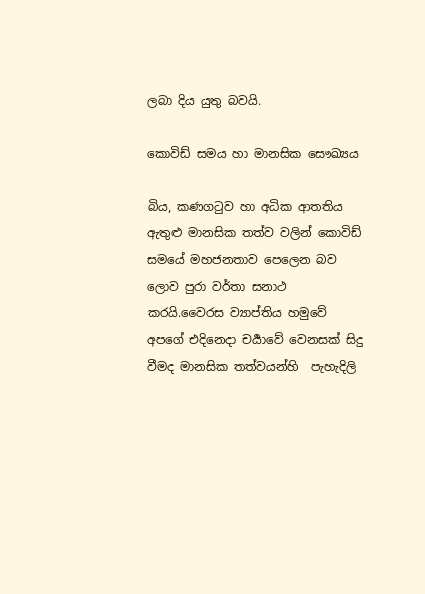ලබා දිය යුතු බවයි.

කොවිඩ් සමය හා මානසික සෞඛ්‍යය

බිය, කණගටුව හා අධික ආතතිය ඇතුළු මානසික තත්ව වලින් කොවිඩ් සමයේ මහජනතාව පෙලෙන බව ලොව පුරා වර්තා සනාථ කරයි.වෛරස ව්‍යාප්තිය හමුවේ අපගේ එදිනෙදා චර්‍යාවේ වෙනසක් සිදු වීමද මානසික තත්වයන්හි  පැහැදිලි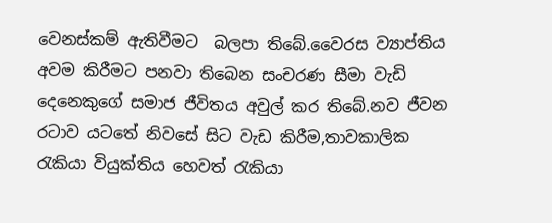වෙනස්කම් ඇතිවීමට  බලපා තිබේ.වෛරස ව්‍යාප්තිය අවම කිරීමට පනවා තිබෙන සංචරණ සීමා වැඩි දෙනෙකුගේ සමාජ ජීවිතය අවුල් කර තිබේ.නව ජීවන රටාව යටතේ නිවසේ සිට වැඩ කිරීම,තාවකාලික රැකියා වියුක්තිය හෙවත් රැකියා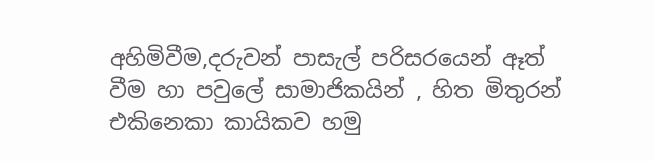අහිමිවීම,දරුවන් පාසැල් පරිසරයෙන් ඈත් වීම හා පවුලේ සාමාජිකයින් , හිත මිතුරන් එකිනෙකා කායිකව හමු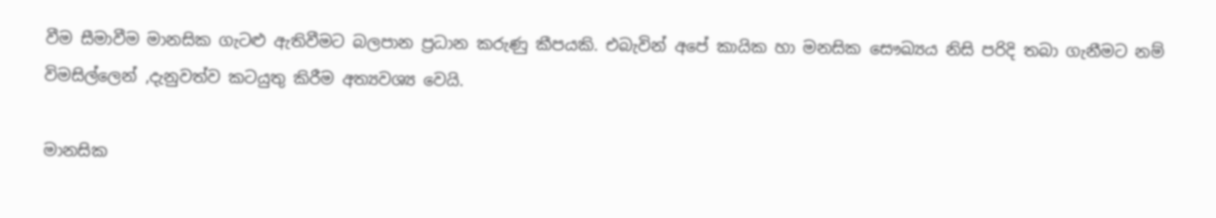වීම සීමාවීම මානසික ගැටළු ඇතිවීමට බලපාන ප්‍රධාන කරුණු කීපයකි. එබැවින් අපේ කායික හා මනසික සෞඛ්‍යය නිසි පරිදි තබා ගැනීමට නම් විමසිල්ලෙන් ,දැනුවත්ව කටයුතු කිරීම අත්‍යවශ්‍ය වෙයි.

මානසික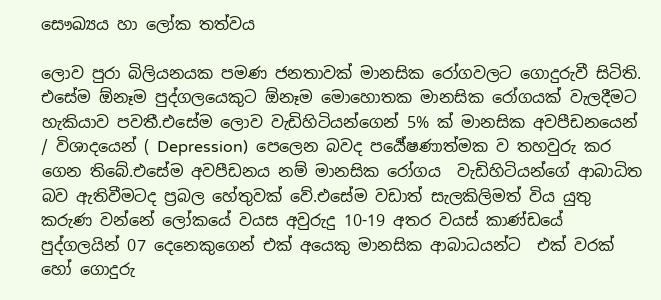සෞඛ්‍යය හා ලෝක තත්වය

ලොව පුරා බිලියනයක පමණ ජනතාවක් මානසික රෝගවලට ගොදුරුවී සිටිති. එසේම ඕනෑම පුද්ගලයෙකුට ඕනෑම මොහොතක මානසික රෝගයක් වැලදීමට හැකියාව පවතී.එසේම ලොව වැඩිහිටියන්ගෙන් 5% ක් මානසික අවපීඩනයෙන් / විශාදයෙන් ( Depression)  පෙලෙන බවද පර්‍යේෂණාත්මක ව තහවුරු කර ගෙන තිබේ.එසේම අවපීඩනය නම් මානසික රෝගය  වැඩිහිටියන්ගේ ආබාධිත බව ඇතිවීමටද ප්‍රබල හේතුවක් වේ.එසේම වඩාත් සැලකිලිමත් විය යුතු කරුණ වන්නේ ලෝකයේ වයස අවුරුදු 10-19 අතර වයස් කාණ්ඩයේ පුද්ගලයින් 07 දෙනෙකුගෙන් එක් අයෙකු මානසික ආබාධයන්ට  එක් වරක් හෝ ගොදුරු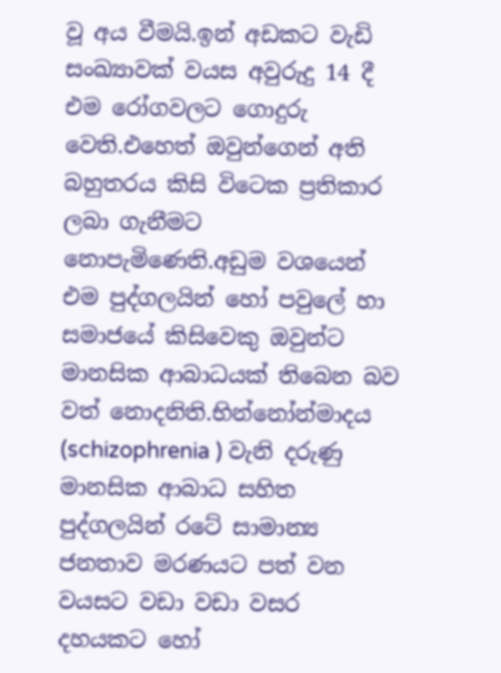වූ අය වීමයි.ඉන් අඩකට වැඩි සංඛ්‍යාවක් වයස අවුරුදු 14 දී එම රෝගවලට ගොදුරු වෙති.එහෙත් ඔවුන්ගෙන් අති බහුතරය කිසි විටෙක ප්‍රතිකාර ලබා ගැනීමට නොපැමිණෙති.අඩුම වශයෙන් එම පුද්ගලයින් හෝ පවුලේ හා සමාජයේ කිසිවෙකු ඔවුන්ට මානසික ආබාධයක් තිබෙන බව වත් නොදනිති.භින්නෝන්මාදය (schizophrenia ) වැනි දරුණු මානසික ආබාධ සහිත පුද්ගලයින් රටේ සාමාන්‍ය ජනතාව මරණයට පත් වන වයසට වඩා වඩා වසර දහයකට හෝ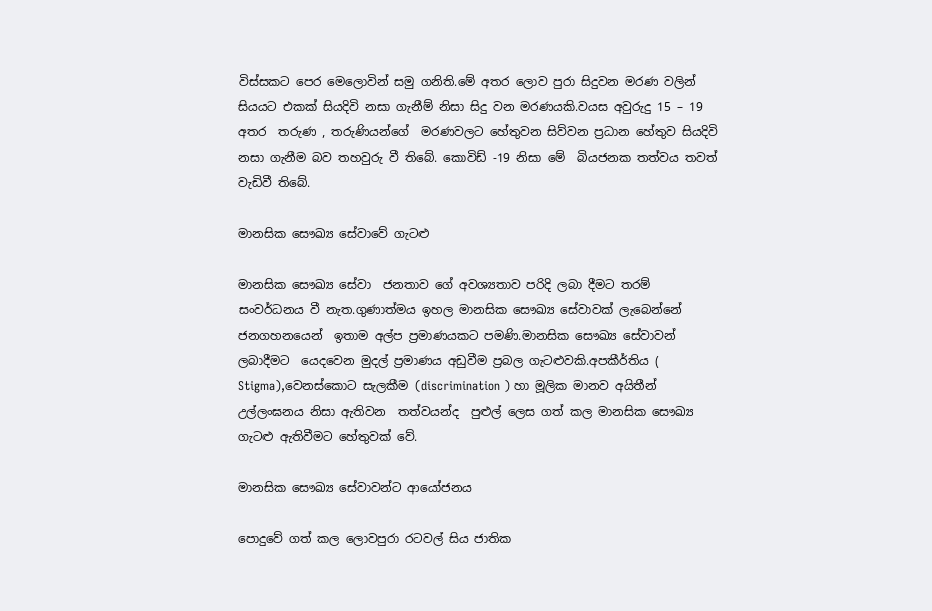විස්සකට පෙර මෙලොවින් සමු ගනිති.මේ අතර ලොව පුරා සිදුවන මරණ වලින් සියයට එකක් සියදිවි නසා ගැනීම් නිසා සිදු වන මරණයකි.වයස අවුරුදු 15 – 19 අතර  තරුණ , තරුණියන්ගේ  මරණවලට හේතුවන සිව්වන ප්‍රධාන හේතුව සියදිවි නසා ගැනීම බව තහවුරු වී තිබේ. කොවිඩ් -19 නිසා මේ  බියජනක තත්වය තවත් වැඩිවී තිබේ.

මානසික සෞඛ්‍ය සේවාවේ ගැටළු

මානසික සෞඛ්‍ය සේවා  ජනතාව ගේ අවශ්‍යතාව පරිදි ලබා දීමට තරම් සංවර්ධනය වී නැත.ගුණාත්මය ඉහල මානසික සෞඛ්‍ය සේවාවක් ලැබෙන්නේ ජනගහනයෙන්  ඉතාම අල්ප ප්‍රමාණයකට පමණි.මානසික සෞඛ්‍ය සේවාවන් ලබාදීමට  යෙදවෙන මුදල් ප්‍රමාණය අඩුවීම ප්‍රබල ගැටළුවකි.අපකීර්තිය ( Stigma),වෙනස්කොට සැලකීම (discrimination ) හා මූලික මානව අයිතීන් උල්ලංඝනය නිසා ඇතිවන  තත්වයන්ද  පුළුල් ලෙස ගත් කල මානසික සෞඛ්‍ය ගැටළු ඇතිවීමට හේතුවක් වේ.

මානසික සෞඛ්‍ය සේවාවන්ට ආයෝජනය

පොදුවේ ගත් කල ලොවපුරා රටවල් සිය ජාතික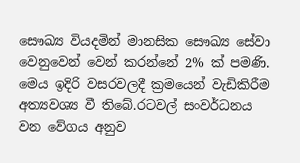සෞඛ්‍ය වියදමින් මානසික සෞඛ්‍ය සේවා වෙනුවෙන් වෙන් කරන්නේ 2% ක් පමණි. මෙය ඉදිරි වසරවලදී ක්‍රමයෙන් වැඩිකිරීම අත්‍යවශ්‍ය වී තිබේ.රටවල් සංවර්ධනය වන වේගය අනුව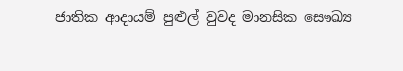ජාතික ආදායම් පුළුල් වුවද මානසික සෞඛ්‍ය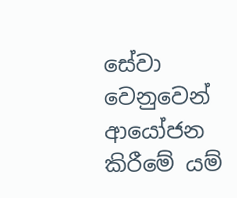සේවා වෙනුවෙන් ආයෝජන කිරීමේ යම්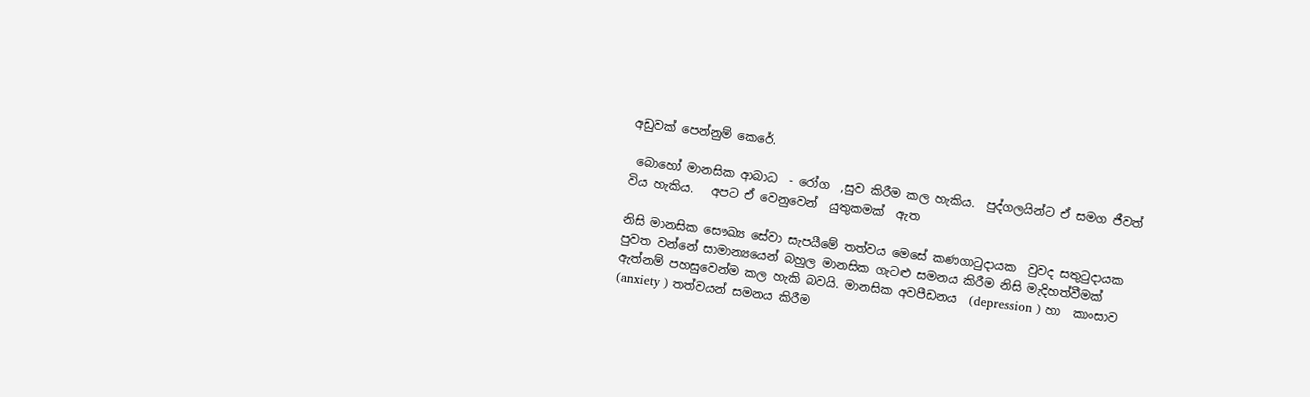අඩුවක් පෙන්නුම් කෙරේ.

 බොහෝ මානසික ආබාධ  - රෝග  ,සුව කිරීම කල හැකිය.  පුද්ගලයින්ට ඒ සමග ජීවත් විය හැකිය.   අපට ඒ වෙනුවෙන්  යුතුකමක්  ඇත

නිසි මානසික සෞඛ්‍ය සේවා සැපයීමේ තත්වය මෙසේ කණගාටුදායක  වුවද සතුටුදායක පුවත වන්නේ සාමාන්‍යයෙන් බහුල මානසික ගැටළු සමනය කිරීම නිසි මැදිහත්වීමක් ඇත්නම් පහසුවෙන්ම කල හැකි බවයි. මානසික අවපීඩනය  (depression ) හා  කාංසාව (anxiety ) තත්වයන් සමනය කිරීම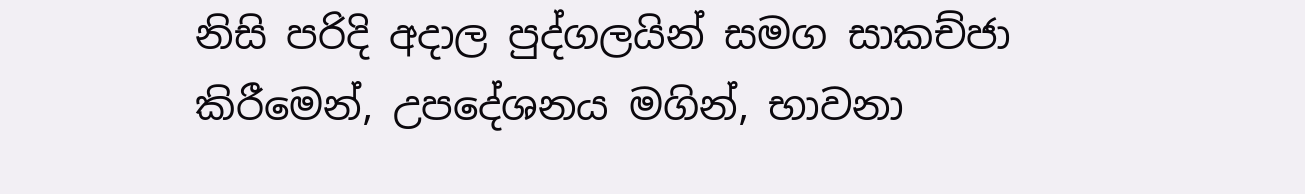නිසි පරිදි අදාල පුද්ගලයින් සමග සාකච්ජා කිරීමෙන්, උපදේශනය මගින්, භාවනා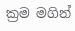ක්‍රම මගින්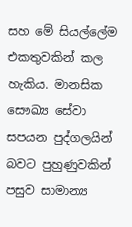සහ මේ සියල්ලේම එකතුවකින් කල හැකිය. මානසික සෞඛ්‍ය සේවා සපයන පුද්ගලයින් බවට පුහුණුවකින් පසුව සාමාන්‍ය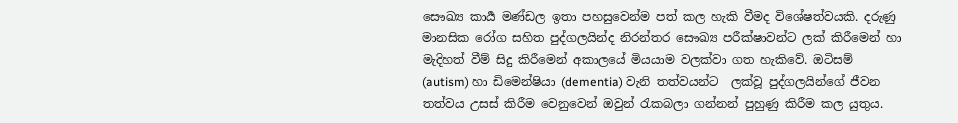සෞඛ්‍ය කාර්‍ය මණ්ඩල ඉතා පහසුවෙන්ම පත් කල හැකි වීමද විශේෂත්වයකි. දරුණු මානසික රෝග සහිත පුද්ගලයින්ද නිරන්තර සෞඛ්‍ය පරීක්ෂාවන්ට ලක් කිරීමෙන් හා මැදිහත් වීම් සිදු කිරීමෙන් අකාලයේ මියයාම වලක්වා ගත හැකිවේ. ඔටිසම්  (autism) හා ඩිමෙන්ෂියා (dementia) වැනි තත්වයන්ට  ලක්වූ පුද්ගලයින්ගේ ජීවන තත්වය උසස් කිරීම වෙනුවෙන් ඔවුන් රැකබලා ගන්නන් පුහුණු කිරීම කල යුතුය.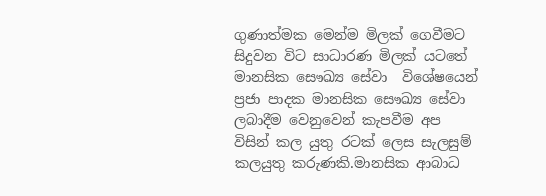ගුණාත්මක මෙන්ම මිලක් ගෙවීමට සිදුවන විට සාධාරණ මිලක් යටතේ මානසික සෞඛ්‍ය සේවා  විශේෂයෙන් ප්‍රජා පාදක මානසික සෞඛ්‍ය සේවා ලබාදීම වෙනුවෙන් කැපවීම අප විසින් කල යුතු රටක් ලෙස සැලසුම් කලයුතු කරුණකි.මානසික ආබාධ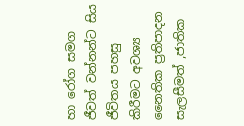හා රෝග සමග ජීවත් වන්නන්ට සිය ජීවිතය පහසු කිරීමට අවශ්‍ය නෛතික ප්‍රතිපාදන සැලසීමත් ,ජාතික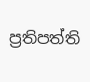ප්‍රතිපත්ති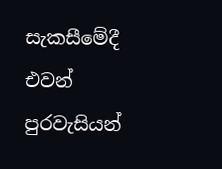සැකසීමේදී එවන් පුරවැසියන්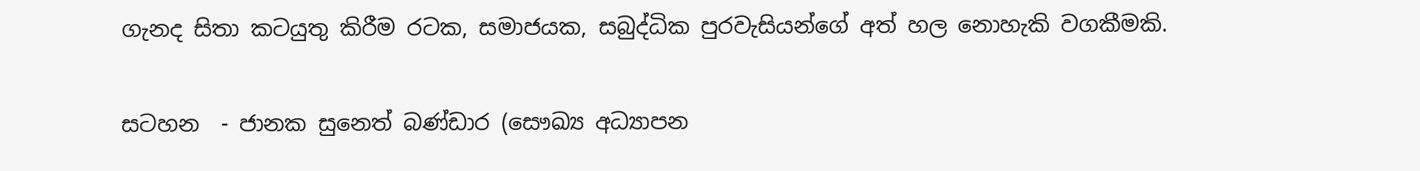ගැනද සිතා කටයුතු කිරීම රටක, සමාජයක, සබුද්ධික පුරවැසියන්ගේ අත් හල නොහැකි වගකීමකි.

සටහන  - ජානක සුනෙත් බණ්ඩාර (සෞඛ්‍ය අධ්‍යාපන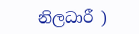නිලධාරී )